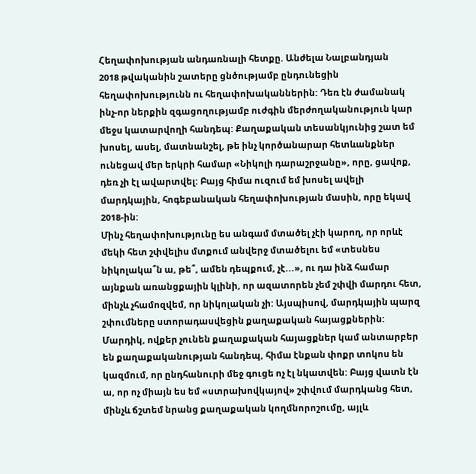Հեղափոխության անդառնալի հետքը. Անժելա Նալբանդյան
2018 թվականին շատերը ցնծությամբ ընդունեցին հեղափոխությունն ու հեղափոխականներին: Դեռ էն ժամանակ ինչ-որ ներքին զգացողությամբ ուժգին մերժողականություն կար մեջս կատարվողի հանդեպ: Քաղաքական տեսանկյունից շատ եմ խոսել, ասել, մատնանշել, թե ինչ կործանարար հետևանքներ ունեցավ մեր երկրի համար «Նիկոլի դարաշրջանը», որը, ցավոք, դեռ չի էլ ավարտվել: Բայց հիմա ուզում եմ խոսել ավելի մարդկային, հոգեբանական հեղափոխության մասին, որը եկավ 2018-ին:
Մինչ հեղափոխությունը ես անգամ մտածել չէի կարող, որ որևէ մեկի հետ շփվելիս մտքում անվերջ մտածելու եմ «տեսնես նիկոլակա՞ն ա, թե՞, ամեն դեպքում, չէ...», ու դա ինձ համար այնքան առանցքային կլինի, որ ազատորեն չեմ շփվի մարդու հետ, մինչև չհամոզվեմ, որ նիկոլական չի: Այսպիսով, մարդկային պարզ շփումները ստորադասվեցին քաղաքական հայացքներին: Մարդիկ, ովքեր չունեն քաղաքական հայացքներ կամ անտարբեր են քաղաքականության հանդեպ, հիմա էնքան փոքր տոկոս են կազմում, որ ընդհանուրի մեջ գուցե ոչ էլ նկատվեն: Բայց վատն էն ա, որ ոչ միայն ես եմ «ստրախովկայով» շփվում մարդկանց հետ, մինչև ճշտեմ նրանց քաղաքական կողմնորոշումը, այլև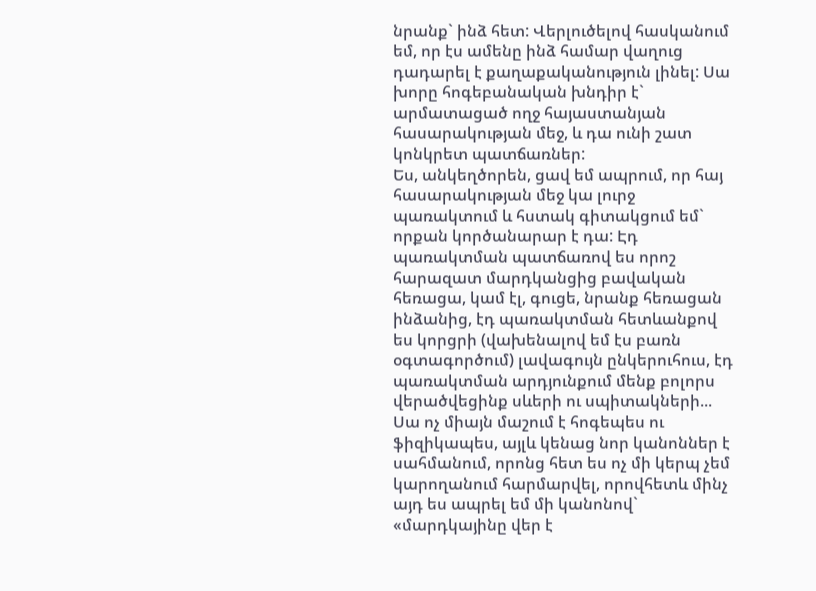նրանք` ինձ հետ: Վերլուծելով հասկանում եմ, որ էս ամենը ինձ համար վաղուց դադարել է քաղաքականություն լինել: Սա խորը հոգեբանական խնդիր է` արմատացած ողջ հայաստանյան հասարակության մեջ, և դա ունի շատ կոնկրետ պատճառներ:
Ես, անկեղծորեն, ցավ եմ ապրում, որ հայ հասարակության մեջ կա լուրջ պառակտում և հստակ գիտակցում եմ` որքան կործանարար է դա: Էդ պառակտման պատճառով ես որոշ հարազատ մարդկանցից բավական հեռացա, կամ էլ, գուցե, նրանք հեռացան ինձանից, էդ պառակտման հետևանքով ես կորցրի (վախենալով եմ էս բառն օգտագործում) լավագույն ընկերուհուս, էդ պառակտման արդյունքում մենք բոլորս վերածվեցինք սևերի ու սպիտակների... Սա ոչ միայն մաշում է հոգեպես ու ֆիզիկապես, այլև կենաց նոր կանոններ է սահմանում, որոնց հետ ես ոչ մի կերպ չեմ կարողանում հարմարվել, որովհետև մինչ այդ ես ապրել եմ մի կանոնով` «մարդկայինը վեր է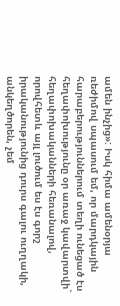ամեն ինչից»: Իսկ հիմա ամենօրյա ռեժիմով սպասում եմ, որ մարդկային հարաբերություններում տեղի ունեցած էս հեղափոխությունը օր առաջ կավարտվի` հեղափոխականների հեռանալով, որովհետև այլ լուծում ես էս գորշ իրականությունից դուրս գալու ուղղակի, անկեղծորեն, չեմ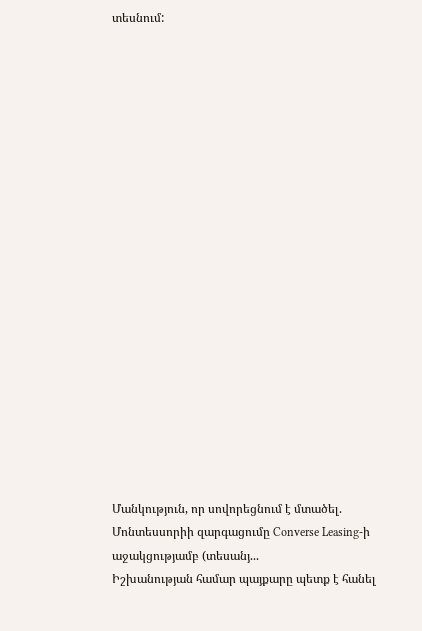տեսնում:




















Մանկություն, որ սովորեցնում է մտածել. Մոնտեսսորիի զարգացումը Converse Leasing-ի աջակցությամբ (տեսանյ...
Իշխանության համար պայքարը պետք է հանել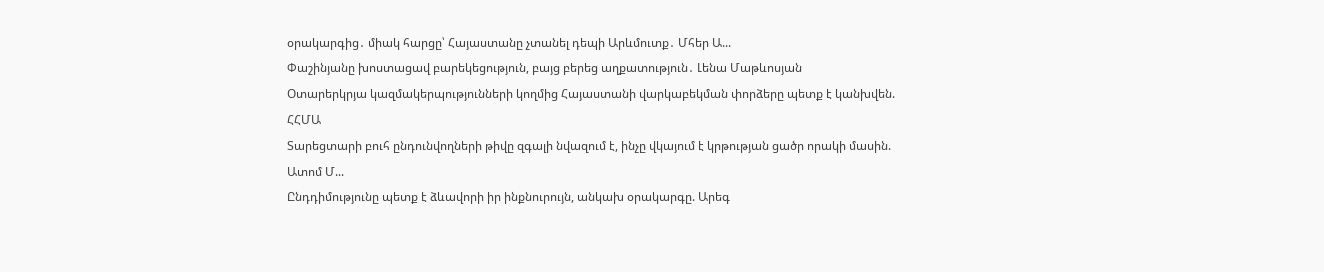օրակարգից․ միակ հարցը՝ Հայաստանը չտանել դեպի Արևմուտք․ Մհեր Ա...
Փաշինյանը խոստացավ բարեկեցություն, բայց բերեց աղքատություն․ Լենա Մաթևոսյան
Օտարերկրյա կազմակերպությունների կողմից Հայաստանի վարկաբեկման փորձերը պետք է կանխվեն. ՀՀՄԱ
Տարեցտարի բուհ ընդունվողների թիվը զգալի նվազում է, ինչը վկայում է կրթության ցածր որակի մասին. Ատոմ Մ...
Ընդդիմությունը պետք է ձևավորի իր ինքնուրույն, անկախ օրակարգը. Արեգ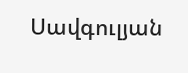Սավգուլյան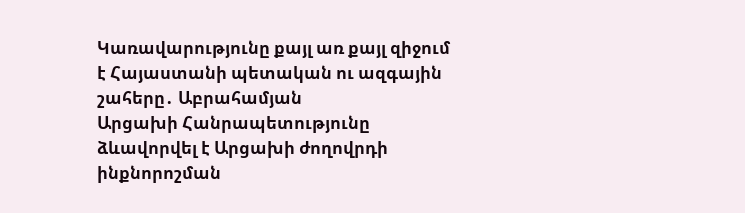Կառավարությունը քայլ առ քայլ զիջում է Հայաստանի պետական ու ազգային շահերը․ Աբրահամյան
Արցախի Հանրապետությունը ձևավորվել է Արցախի ժողովրդի ինքնորոշման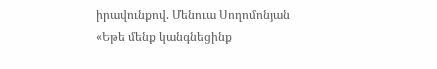իրավունքով. Մենուա Սողոմոնյան
«Եթե մենք կանգնեցինք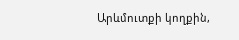Արևմուտքի կողքին,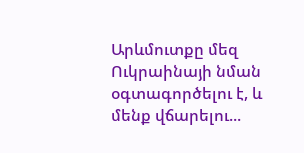Արևմուտքը մեզ Ուկրաինայի նման օգտագործելու է, և մենք վճարելու...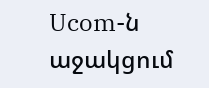Ucom-ն աջակցում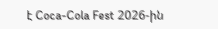է Coca-Cola Fest 2026-ին